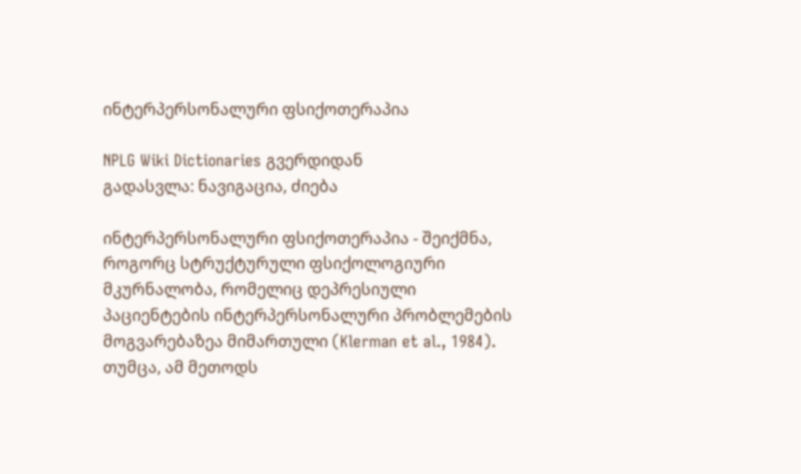ინტერპერსონალური ფსიქოთერაპია

NPLG Wiki Dictionaries გვერდიდან
გადასვლა: ნავიგაცია, ძიება

ინტერპერსონალური ფსიქოთერაპია - შეიქმნა, როგორც სტრუქტურული ფსიქოლოგიური მკურნალობა, რომელიც დეპრესიული პაციენტების ინტერპერსონალური პრობლემების მოგვარებაზეა მიმართული (Klerman et al., 1984). თუმცა, ამ მეთოდს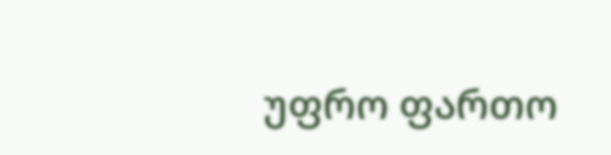უფრო ფართო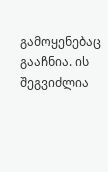გამოყენებაც გააჩნია. ის შეგვიძლია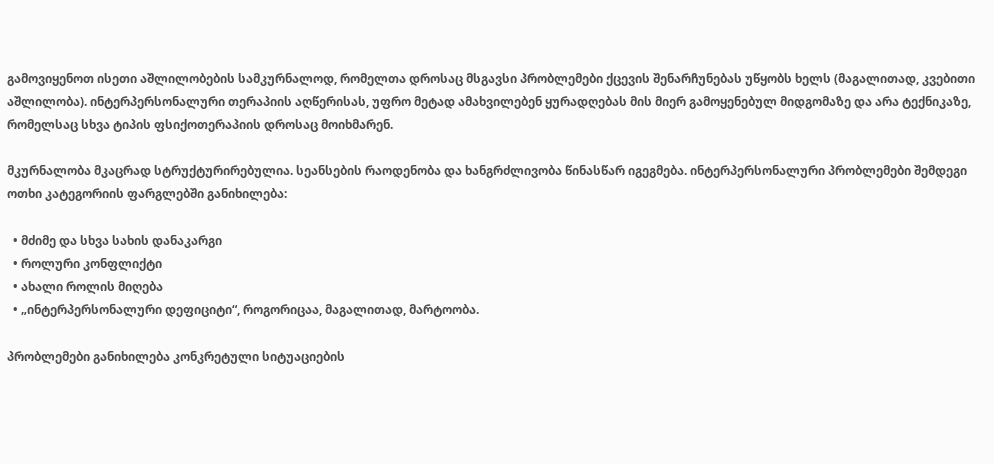გამოვიყენოთ ისეთი აშლილობების სამკურნალოდ, რომელთა დროსაც მსგავსი პრობლემები ქცევის შენარჩუნებას უწყობს ხელს (მაგალითად, კვებითი აშლილობა). ინტერპერსონალური თერაპიის აღწერისას, უფრო მეტად ამახვილებენ ყურადღებას მის მიერ გამოყენებულ მიდგომაზე და არა ტექნიკაზე, რომელსაც სხვა ტიპის ფსიქოთერაპიის დროსაც მოიხმარენ.

მკურნალობა მკაცრად სტრუქტურირებულია. სეანსების რაოდენობა და ხანგრძლივობა წინასწარ იგეგმება. ინტერპერსონალური პრობლემები შემდეგი ოთხი კატეგორიის ფარგლებში განიხილება:

  • მძიმე და სხვა სახის დანაკარგი
  • როლური კონფლიქტი
  • ახალი როლის მიღება
  • „ინტერპერსონალური დეფიციტი“, როგორიცაა, მაგალითად, მარტოობა.

პრობლემები განიხილება კონკრეტული სიტუაციების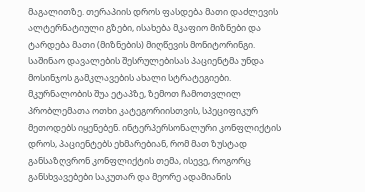მაგალითზე. თერაპიის დროს ფასდება მათი დაძლევის ალტერნატიული გზები, ისახება მკაფიო მიზნები და ტარდება მათი (მიზნების) მიღწევის მონიტორინგი. საშინაო დავალების შესრულებისას პაციენტმა უნდა მოსინჯოს გამკლავების ახალი სტრატეგიები. მკურნალობის შუა ეტაპზე, ზემოთ ჩამოთვლილ პრობლემათა ოთხი კატეგორიისთვის, სპეციფიკურ მეთოდებს იყენებენ. ინტერპერსონალური კონფლიქტის დროს, პაციენტებს ეხმარებიან, რომ მათ ზუსტად განსაზღვრონ კონფლიქტის თემა, ისევე, როგორც განსხვავებები საკუთარ და მეორე ადამიანის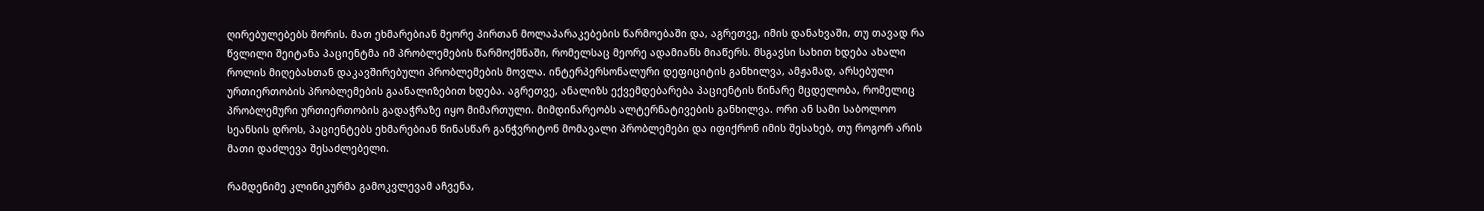ღირებულებებს შორის. მათ ეხმარებიან მეორე პირთან მოლაპარაკებების წარმოებაში და, აგრეთვე, იმის დანახვაში, თუ თავად რა წვლილი შეიტანა პაციენტმა იმ პრობლემების წარმოქმნაში, რომელსაც მეორე ადამიანს მიაწერს. მსგავსი სახით ხდება ახალი როლის მიღებასთან დაკავშირებული პრობლემების მოვლა. ინტერპერსონალური დეფიციტის განხილვა, ამჟამად, არსებული ურთიერთობის პრობლემების გაანალიზებით ხდება. აგრეთვე, ანალიზს ექვემდებარება პაციენტის წინარე მცდელობა, რომელიც პრობლემური ურთიერთობის გადაჭრაზე იყო მიმართული. მიმდინარეობს ალტერნატივების განხილვა. ორი ან სამი საბოლოო სეანსის დროს, პაციენტებს ეხმარებიან წინასწარ განჭვრიტონ მომავალი პრობლემები და იფიქრონ იმის შესახებ, თუ როგორ არის მათი დაძლევა შესაძლებელი.

რამდენიმე კლინიკურმა გამოკვლევამ აჩვენა,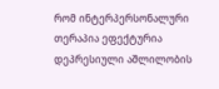რომ ინტერპერსონალური თერაპია ეფექტურია დეპრესიული აშლილობის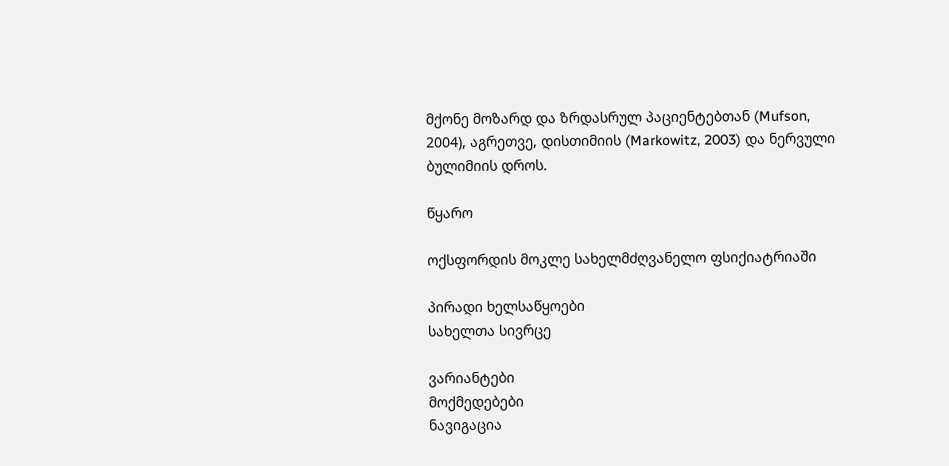მქონე მოზარდ და ზრდასრულ პაციენტებთან (Mufson, 2004), აგრეთვე, დისთიმიის (Markowitz, 2003) და ნერვული ბულიმიის დროს.

წყარო

ოქსფორდის მოკლე სახელმძღვანელო ფსიქიატრიაში

პირადი ხელსაწყოები
სახელთა სივრცე

ვარიანტები
მოქმედებები
ნავიგაცია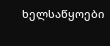ხელსაწყოები